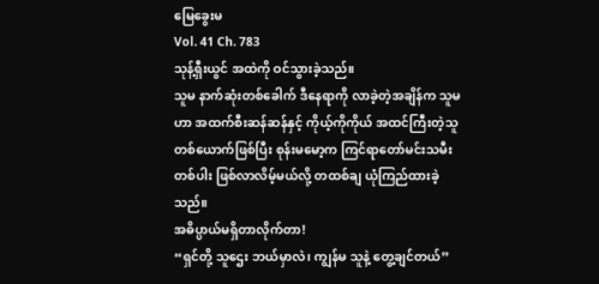မြေခွေးမ
Vol. 41 Ch. 783
သုန့်ရှီးယွင် အထဲကို ဝင်သွားခဲ့သည်။
သူမ နာက်ဆုံးတစ်ခေါက် ဒီနေရာကို လာခဲ့တဲ့အချိန်က သူမဟာ အထက်စီးဆန်ဆန်နှင့် ကိုယ့်ကိုကိုယ် အထင်ကြီးတဲ့သူတစ်ယောက်ဖြစ်ပြီး စုန်းမမော့က ကြင်ရာတော်မင်းသမီးတစ်ပါး ဖြစ်လာလိမ့်မယ်လို့ တထစ်ချ ယုံကြည်ထားခဲ့သည်။
အဓိပ္ပာယ်မရှိတာလိုက်တာ!
“ရှင်တို့ သူဌေး ဘယ်မှာလဲ၊ ကျွန်မ သူနဲ့ တွေ့ချင်တယ်”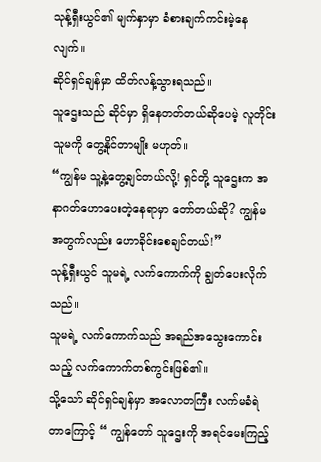သုန့်ရှီးယွင်၏ မျက်နှာမှာ ခံစားချက်ကင်းမဲ့နေလျက်။
ဆိုင်ရှင်ချန်မှာ ထိတ်လန့်သွားရသည်။
သူဌေးသည် ဆိုင်မှာ ရှိနေတတ်တယ်ဆိုပေမဲ့ လူတိုင်း သူမကို တွေ့နိုင်တာမျိုး မဟုတ်။
“ကျွန်မ သူ့နဲ့တွေ့ချင်တယ်လို့! ရှင်တို့ သူဌေးက အနာဂတ်ဟောပေးတဲ့နေရာမှာ တော်တယ်ဆို? ကျွန်မအတွက်လည်း ဟောခိုင်းစေချင်တယ်!”
သုန့်ရှီးယွင် သူမရဲ့ လက်ကောက်ကို ချွတ်ပေးလိုက်သည်။
သူမရဲ့ လက်ကောက်သည် အရည်အသွေးကောင်းသည့် လက်ကောက်တစ်ကွင်းဖြစ်၏။
သို့သော် ဆိုင်ရှင်ချန်မှာ အလောတကြီး လက်မခံရဲတာကြောင့် “ ကျွန်တော် သူဌေးကို အရင်မေးကြည့်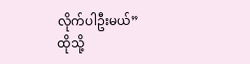လိုက်ပါဦးမယ်”
ထိုသို့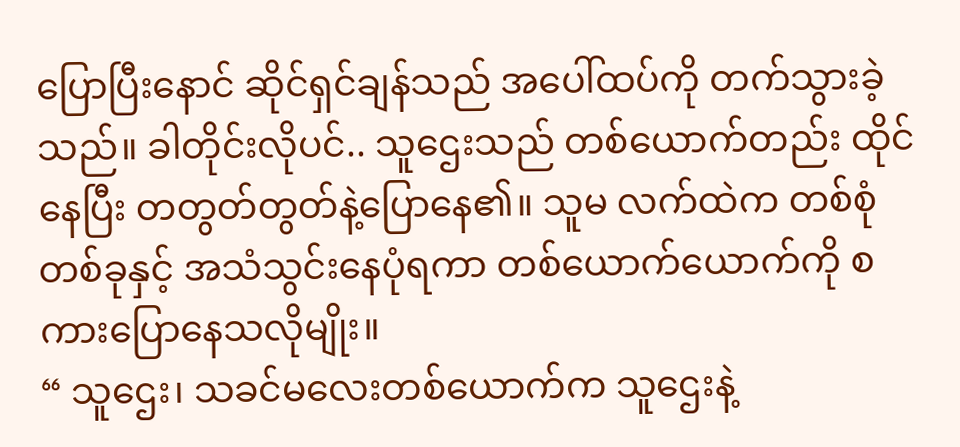ပြောပြီးနောင် ဆိုင်ရှင်ချန်သည် အပေါ်ထပ်ကို တက်သွားခဲ့သည်။ ခါတိုင်းလိုပင်.. သူဌေးသည် တစ်ယောက်တည်း ထိုင်နေပြီး တတွတ်တွတ်နဲ့ပြောနေ၏။ သူမ လက်ထဲက တစ်စုံတစ်ခုနှင့် အသံသွင်းနေပုံရကာ တစ်ယောက်ယောက်ကို စကားပြောနေသလိုမျိုး။
“ သူဌေး၊ သခင်မလေးတစ်ယောက်က သူဌေးနဲ့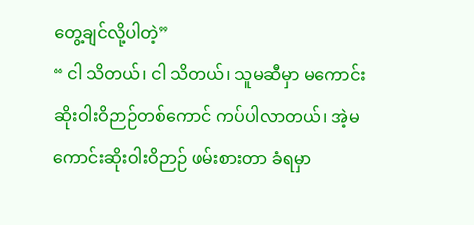တွေ့ချင်လို့ပါတဲ့”
“ ငါ သိတယ်၊ ငါ သိတယ်၊ သူမဆီမှာ မကောင်းဆိုးဝါးဝိဉာဉ်တစ်ကောင် ကပ်ပါလာတယ်၊ အဲ့မကောင်းဆိုးဝါးဝိဉာဉ် ဖမ်းစားတာ ခံရမှာ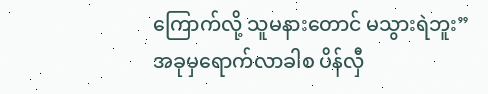ကြောက်လို့ သူမနားတောင် မသွားရဲဘူး” အခုမှရောက်လာခါစ ပိန်လှီ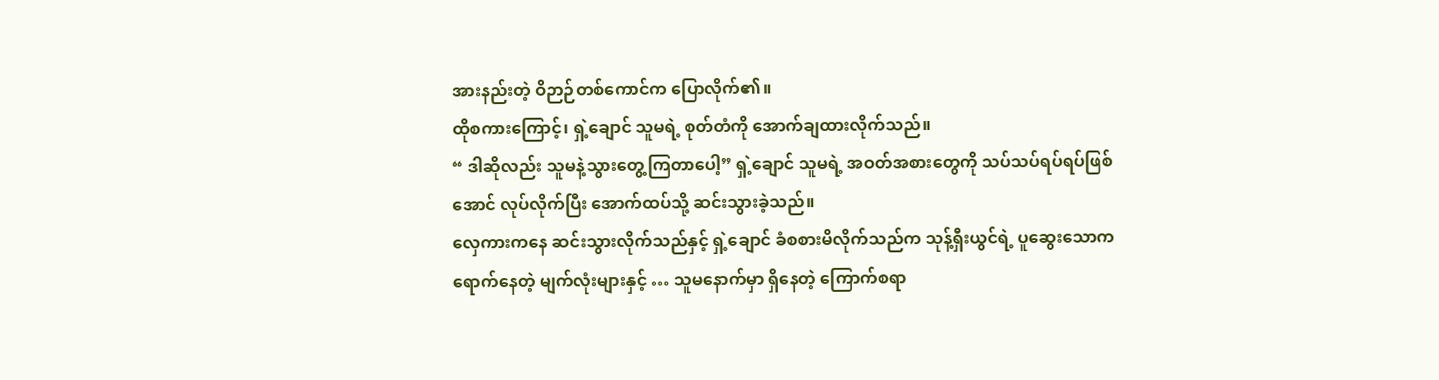အားနည်းတဲ့ ဝိဉာဉ်တစ်ကောင်က ပြောလိုက်၏။
ထိုစကားကြောင့်၊ ရှဲ့ချောင် သူမရဲ့ စုတ်တံကို အောက်ချထားလိုက်သည်။
“ ဒါဆိုလည်း သူမနဲ့သွားတွေ့ကြတာပေါ့” ရှဲ့ချောင် သူမရဲ့ အဝတ်အစားတွေကို သပ်သပ်ရပ်ရပ်ဖြစ်အောင် လုပ်လိုက်ပြီး အောက်ထပ်သို့ ဆင်းသွားခဲ့သည်။
လှေကားကနေ ဆင်းသွားလိုက်သည်နှင့် ရှဲ့ချောင် ခံစစားမိလိုက်သည်က သုန့်ရှီးယွင်ရဲ့ ပူဆွေးသောက ရောက်နေတဲ့ မျက်လုံးများနှင့် … သူမနောက်မှာ ရှိနေတဲ့ ကြောက်စရာ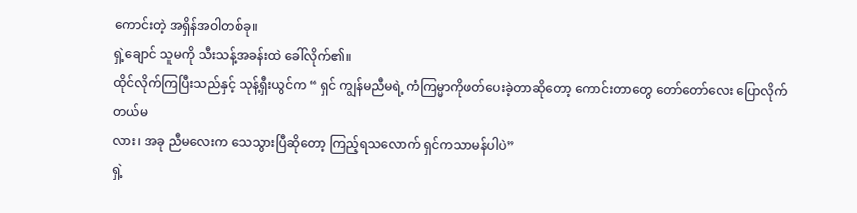ကောင်းတဲ့ အရှိန်အဝါတစ်ခု။
ရှဲ့ချောင် သူမကို သီးသန့်အခန်းထဲ ခေါ်လိုက်၏။
ထိုင်လိုက်ကြပြီးသည်နှင့် သုန့်ရှီးယွင်က “ ရှင် ကျွန်မညီမရဲ့ ကံကြမ္မာကိုဖတ်ပေးခဲ့တာဆိုတော့ ကောင်းတာတွေ တော်တော်လေး ပြောလိုက်တယ်မ
လား၊ အခု ညီမလေးက သေသွားပြီဆိုတော့ ကြည့်ရသလောက် ရှင်ကသာမန်ပါပဲ”
ရှဲ့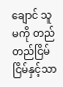ချောင် သူမကို တည်တည်ငြိမ်ငြိမ်နှင့်သာ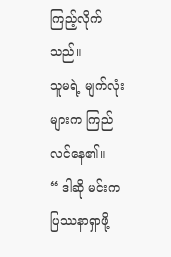ကြည့်လိုက်သည်။
သူမရဲ့ မျက်လုံးများက ကြည်လင်နေ၏။
“ ဒါဆို မင်းက ပြဿနာရှာဖို့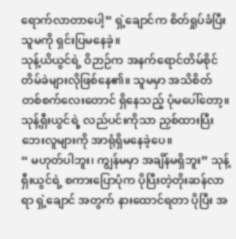ရောက်လာတာပေါ့” ရှဲ့ချောင်က စိတ်ရှုပ်ခံပြီး သူမကို ရှင်းပြမနေခဲ့။
သုန့်ယိယွင်ရဲ့ ဝိဉာဉ်က အနက်ရောင်တိမ်စိုင်တိမ်ခဲများလိုဖြစ်နေ၏။ သူမမှာ အသိစိတ်တစ်စက်လေးတောင် ရှိနေသည့် ပုံမပေါ်တော့။ သုန့်ရှီးယွင်ရဲ့ လည်ပင်းကိုသာ ညှစ်ထားပြီး ဘေးလူများကို အာရုံရှိမနေခဲ့ပေ။
“ မဟုတ်ပါဘူး၊ ကျွန်မမှာ အချိန်မရှိဘူး” သုန့်ရှီးယွင်ရဲ့ စကားပြောပုံက ပိုပြီးတဲ့တိုးဆန်လာရာ ရှဲ့ချောင် အတွက် နားထောင်ရတာ ပိုပြီး အ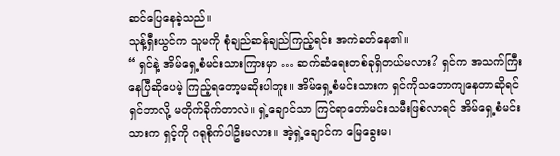ဆင်ပြေနေခဲ့သည်။
သုန့်ရှီးယွင်က သူမကို စုံချည်ဆန်ချည်ကြည့်ရင်း အကဲခတ်နေ၏။
“ ရှင်နဲ့ အိမ်ရှေ့စံမင်းသားကြားမှာ … ဆက်ဆံရေးတစ်ခုရှိတယ်မလား? ရှင်က အသက်ကြီးနေပြီဆိုပေမဲ့ ကြည့်ရတော့မဆိုးပါဘူး။ အိမ်ရှေ့စံမင်းသားက ရှင်ကိုသဘောကျနေတာဆိုရင် ရှင်ဘာလို့ မတိုက်ခိုက်တာလဲ။ ရှဲ့ချောင်သာ ကြင်ရာတော်မင်းသမီးဖြစ်လာရင် အိမ်ရှေ့စံမင်းသားက ရှင့်ကို ဂရုစိုက်ပါဦးမလား။ အဲ့ရှဲ့ချောင်က မြေခွေးမ၊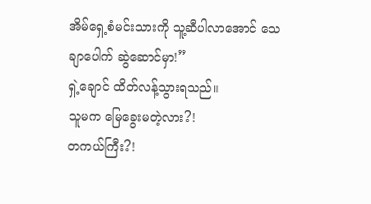အိမ်ရှေ့စံမင်းသားကို သူ့ဆီပါလာအောင် သေချာပေါက် ဆွဲဆောင်မှာ!”
ရှဲ့ချောင် ထိတ်လန့်သွားရသည်။
သူမက မြေခွေးမတဲ့လား?!
တကယ်ကြီး?!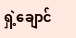ရှဲ့ချောင်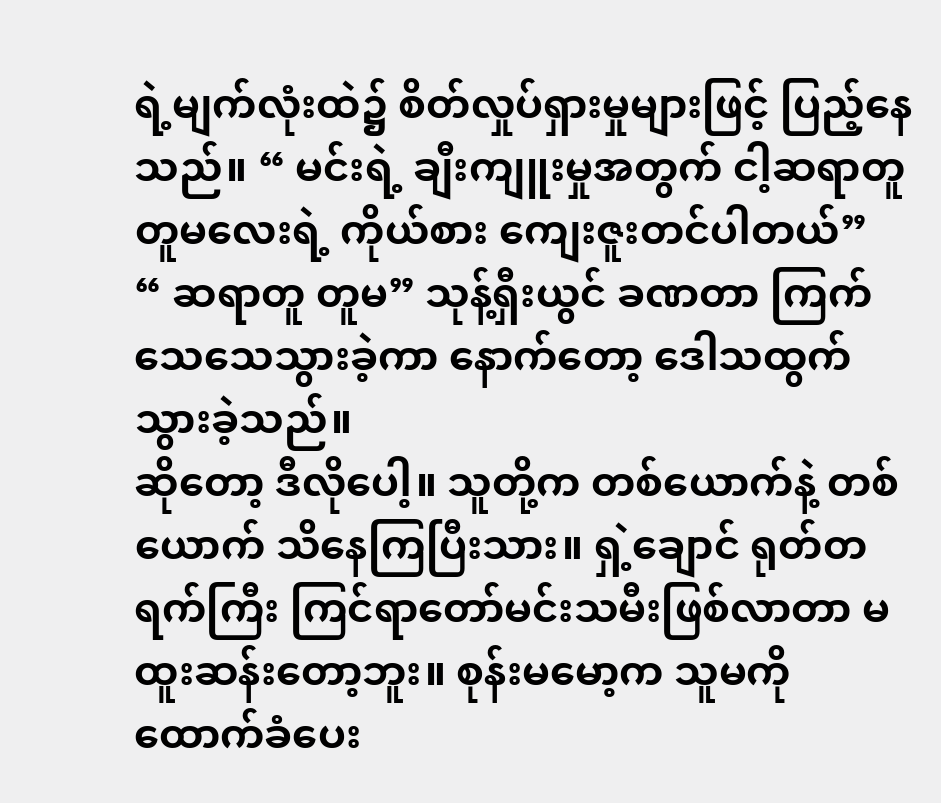ရဲ့မျက်လုံးထဲ၌ စိတ်လှုပ်ရှားမှုများဖြင့် ပြည့်နေသည်။ “ မင်းရဲ့ ချီးကျူးမှုအတွက် ငါ့ဆရာတူ တူမလေးရဲ့ ကိုယ်စား ကျေးဇူးတင်ပါတယ်”
“ ဆရာတူ တူမ” သုန့်ရှီးယွင် ခဏတာ ကြက်သေသေသွားခဲ့ကာ နောက်တော့ ဒေါသထွက်သွားခဲ့သည်။
ဆိုတော့ ဒီလိုပေါ့။ သူတို့က တစ်ယောက်နဲ့ တစ်ယောက် သိနေကြပြီးသား။ ရှဲ့ချောင် ရုတ်တရက်ကြီး ကြင်ရာတော်မင်းသမီးဖြစ်လာတာ မထူးဆန်းတော့ဘူး။ စုန်းမမော့က သူမကို ထောက်ခံပေး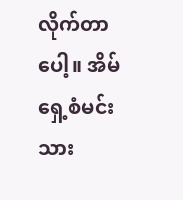လိုက်တာပေါ့။ အိမ်ရှေ့စံမင်းသား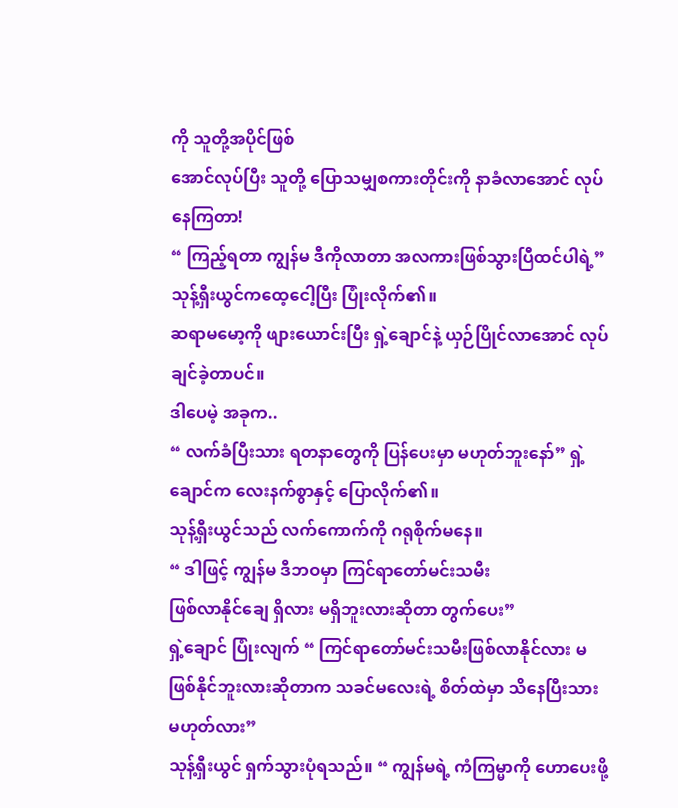ကို သူတို့အပိုင်ဖြစ်
အောင်လုပ်ပြီး သူတို့ ပြောသမျှစကားတိုင်းကို နာခံလာအောင် လုပ်နေကြတာ!
“ ကြည့်ရတာ ကျွန်မ ဒီကိုလာတာ အလကားဖြစ်သွားပြီထင်ပါရဲ့” သုန့်ရှီးယွင်ကထေ့ငေါ့ပြီး ပြုံးလိုက်၏။
ဆရာမမော့ကို ဖျားယောင်းပြီး ရှဲ့ချောင်နဲ့ ယှဉ်ပြိုင်လာအောင် လုပ်ချင်ခဲ့တာပင်။
ဒါပေမဲ့ အခုက..
“ လက်ခံပြီးသား ရတနာတွေကို ပြန်ပေးမှာ မဟုတ်ဘူးနော်” ရှဲ့ချောင်က လေးနက်စွာနှင့် ပြောလိုက်၏။
သုန့်ရှီးယွင်သည် လက်ကောက်ကို ဂရုစိုက်မနေ။
“ ဒါဖြင့် ကျွန်မ ဒီဘဝမှာ ကြင်ရာတော်မင်းသမီး
ဖြစ်လာနိုင်ချေ ရှိလား မရှိဘူးလားဆိုတာ တွက်ပေး”
ရှဲ့ချောင် ပြုံးလျက် “ ကြင်ရာတော်မင်းသမီးဖြစ်လာနိုင်လား မဖြစ်နိုင်ဘူးလားဆိုတာက သခင်မလေးရဲ့ စိတ်ထဲမှာ သိနေပြီးသား မဟုတ်လား”
သုန့်ရှီးယွင် ရှက်သွားပုံရသည်။ “ ကျွန်မရဲ့ ကံကြမ္မာကို ဟောပေးဖို့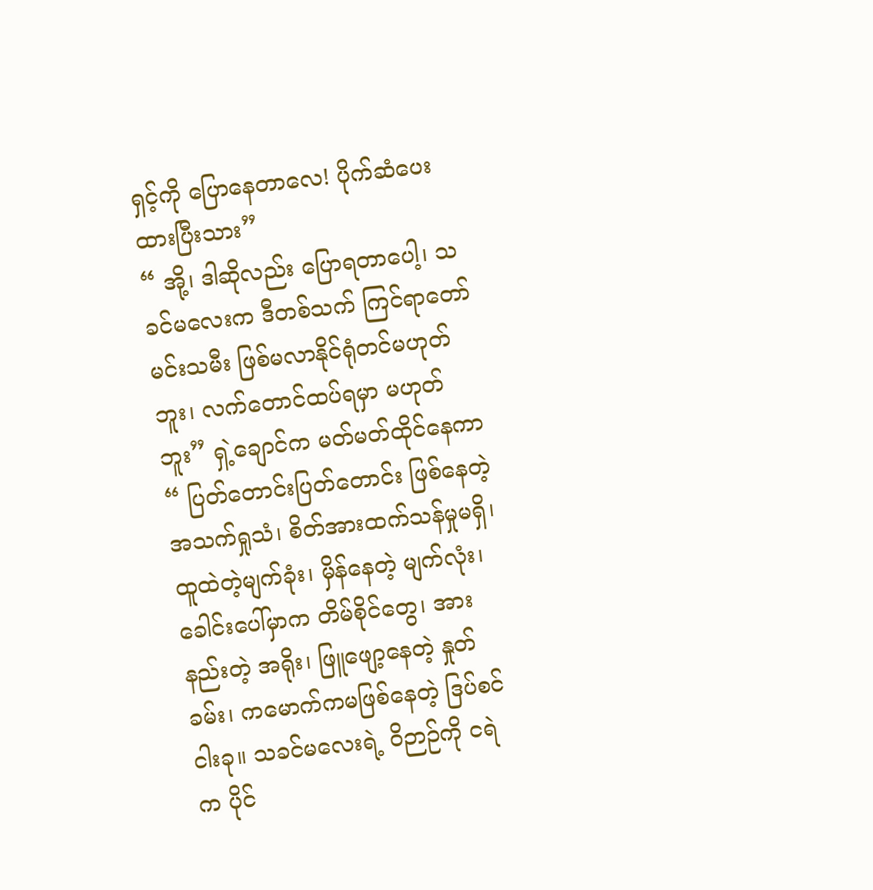ရှင့်ကို ပြောနေတာလေ! ပိုက်ဆံပေးထားပြီးသား”
“ အို့၊ ဒါဆိုလည်း ပြောရတာပေါ့၊ သခင်မလေးက ဒီတစ်သက် ကြင်ရာတော်မင်းသမီး ဖြစ်မလာနိုင်ရုံတင်မဟုတ်ဘူး၊ လက်တောင်ထပ်ရမှာ မဟုတ်ဘူး” ရှဲ့ချောင်က မတ်မတ်ထိုင်နေကာ
“ ပြတ်တောင်းပြတ်တောင်း ဖြစ်နေတဲ့ အသက်ရှုသံ၊ စိတ်အားထက်သန်မှုမရှိ၊ ထူထဲတဲ့မျက်ခုံး၊ မှိန်နေတဲ့ မျက်လုံး၊ ခေါင်းပေါ်မှာက တိမ်စိုင်တွေ၊ အားနည်းတဲ့ အရိုး၊ ဖြူဖျော့နေတဲ့ နှုတ်ခမ်း၊ ကမောက်ကမဖြစ်နေတဲ့ ဒြပ်စင်ငါးခု။ သခင်မလေးရဲ့ ဝိဉာဉ်ကို ငရဲ
က ပိုင်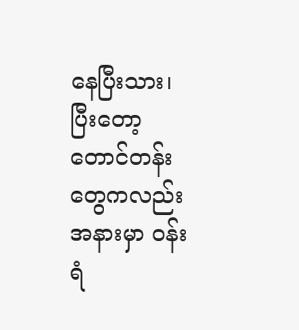နေပြီးသား၊ ပြီးတော့ တောင်တန်းတွေကလည်း အနားမှာ ဝန်းရံ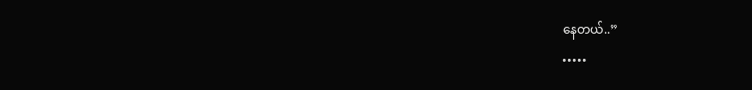နေတယ်..”
•••••